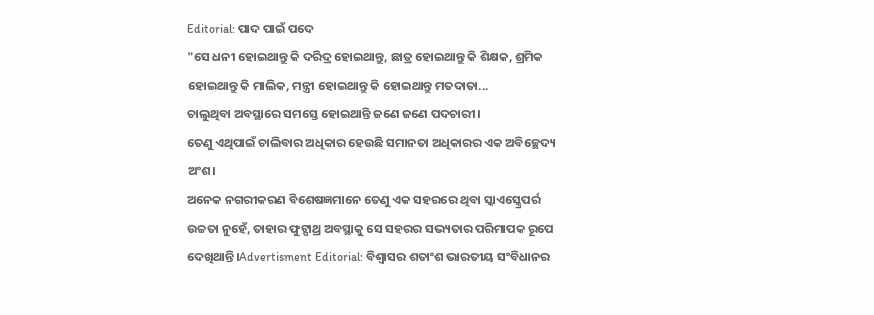Editorial: ପାଦ ପାଇଁ ପଦେ
"ସେ ଧନୀ ହୋଇଥାନ୍ତୁ କି ଦରିଦ୍ର ହୋଇଥାନ୍ତୁ, ଛାତ୍ର ହୋଇଥାନ୍ତୁ କି ଶିକ୍ଷକ, ଶ୍ରମିକ ହୋଇଥାନ୍ତୁ କି ମାଲିକ, ମନ୍ତ୍ରୀ ହୋଇଥାନ୍ତୁ କି ହୋଇଥାନ୍ତୁ ମତଦାତା...
ଚାଲୁଥିବା ଅବସ୍ଥାରେ ସମସ୍ତେ ହୋଇଥାନ୍ତି ଜଣେ ଜଣେ ପଦଚାରୀ।
ତେଣୁ ଏଥିପାଇଁ ଚାଲିବାର ଅଧିକାର ହେଉଛି ସମାନତା ଅଧିକାରର ଏକ ଅବିଚ୍ଛେଦ୍ୟ ଅଂଶ।
ଅନେକ ନଗରୀକରଣ ବିଶେଷଜ୍ଞମାନେ ତେଣୁ ଏକ ସହରରେ ଥିବା ସ୍କାଏସ୍କ୍ରେପର୍ର ଉଚ୍ଚତା ନୁହେଁ, ତାହାର ଫୁଟ୍ପାଥ୍ର ଅବସ୍ଥାକୁ ସେ ସହରର ସଭ୍ୟତାର ପରିମାପକ ରୂପେ ଦେଖିଥାନ୍ତି।Advertisment Editorial: ବିଶ୍ବାସର ଶତାଂଶ ଭାରତୀୟ ସଂବିଧାନର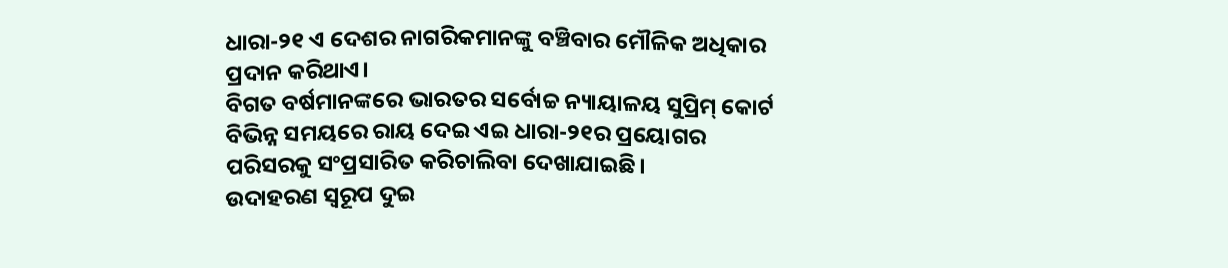ଧାରା-୨୧ ଏ ଦେଶର ନାଗରିକମାନଙ୍କୁ ବଞ୍ଚିବାର ମୌଳିକ ଅଧିକାର ପ୍ରଦାନ କରିଥାଏ।
ବିଗତ ବର୍ଷମାନଙ୍କରେ ଭାରତର ସର୍ବୋଚ୍ଚ ନ୍ୟାୟାଳୟ ସୁପ୍ରିମ୍ କୋର୍ଟ ବିଭିନ୍ନ ସମୟରେ ରାୟ ଦେଇ ଏଇ ଧାରା-୨୧ର ପ୍ରୟୋଗର ପରିସରକୁ ସଂପ୍ରସାରିତ କରିଚାଲିବା ଦେଖାଯାଇଛି।
ଉଦାହରଣ ସ୍ବରୂପ ଦୁଇ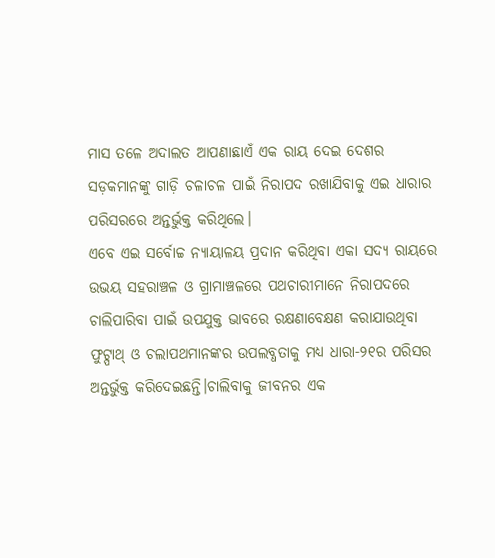ମାସ ତଳେ ଅଦାଲତ ଆପଣାଛାଏଁ ଏକ ରାୟ ଦେଇ ଦେଶର ସଡ଼କମାନଙ୍କୁ ଗାଡ଼ି ଚଳାଚଳ ପାଇଁ ନିରାପଦ ରଖାଯିବାକୁ ଏଇ ଧାରାର ପରିସରରେ ଅନ୍ତର୍ଭୁକ୍ତ କରିଥିଲେ।
ଏବେ ଏଇ ସର୍ବୋଚ୍ଚ ନ୍ୟାୟାଳୟ ପ୍ରଦାନ କରିଥିବା ଏକା ସଦ୍ୟ ରାୟରେ ଉଭୟ ସହରାଞ୍ଚଳ ଓ ଗ୍ରାମାଞ୍ଚଳରେ ପଥଚାରୀମାନେ ନିରାପଦରେ ଚାଲିପାରିବା ପାଇଁ ଉପଯୁକ୍ତ ଭାବରେ ରକ୍ଷଣାବେକ୍ଷଣ କରାଯାଉଥିବା ଫୁଟ୍ପାଥ୍ ଓ ଚଲାପଥମାନଙ୍କର ଉପଲବ୍ଧତାକୁ ମଧ୍ୟ ଧାରା-୨୧ର ପରିସର ଅନ୍ତର୍ଭୁକ୍ତ କରିଦେଇଛନ୍ତି।ଚାଲିବାକୁ ଜୀବନର ଏକ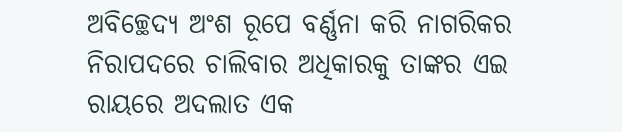ଅବିଚ୍ଛେଦ୍ୟ ଅଂଶ ରୂପେ ବର୍ଣ୍ଣନା କରି ନାଗରିକର ନିରାପଦରେ ଚାଲିବାର ଅଧିକାରକୁ ତାଙ୍କର ଏଇ ରାୟରେ ଅଦଲାତ ଏକ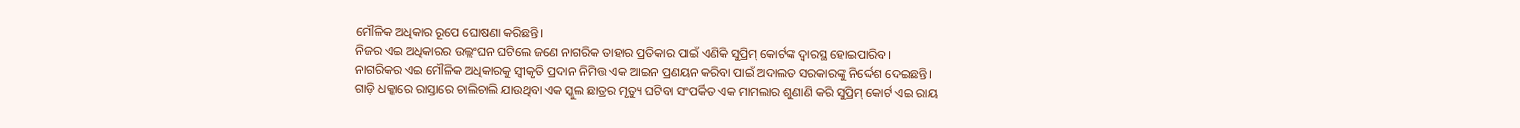ମୌଳିକ ଅଧିକାର ରୂପେ ଘୋଷଣା କରିଛନ୍ତି।
ନିଜର ଏଇ ଅଧିକାରର ଉଲ୍ଲଂଘନ ଘଟିଲେ ଜଣେ ନାଗରିକ ତାହାର ପ୍ରତିକାର ପାଇଁ ଏଣିକି ସୁପ୍ରିମ୍ କୋର୍ଟଙ୍କ ଦ୍ବାରସ୍ଥ ହୋଇପାରିବ।
ନାଗରିକର ଏଇ ମୌଳିକ ଅଧିକାରକୁ ସ୍ବୀକୃତି ପ୍ରଦାନ ନିମିତ୍ତ ଏକ ଆଇନ ପ୍ରଣୟନ କରିବା ପାଇଁ ଅଦାଲତ ସରକାରଙ୍କୁ ନିର୍ଦ୍ଦେଶ ଦେଇଛନ୍ତି।
ଗାଡ଼ି ଧକ୍କାରେ ରାସ୍ତାରେ ଚାଲିଚାଲି ଯାଉଥିବା ଏକ ସ୍କୁଲ ଛାତ୍ରର ମୃତ୍ୟୁ ଘଟିବା ସଂପର୍କିତ ଏକ ମାମଲାର ଶୁଣାଣି କରି ସୁପ୍ରିମ୍ କୋର୍ଟ ଏଇ ରାୟ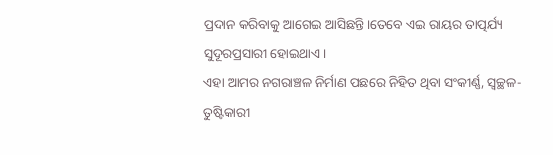ପ୍ରଦାନ କରିବାକୁ ଆଗେଇ ଆସିଛନ୍ତି।ତେବେ ଏଇ ରାୟର ତାତ୍ପର୍ଯ୍ୟ ସୁଦୂରପ୍ରସାରୀ ହୋଇଥାଏ।
ଏହା ଆମର ନଗରାଞ୍ଚଳ ନିର୍ମାଣ ପଛରେ ନିହିତ ଥିବା ସଂକୀର୍ଣ୍ଣ, ସ୍ବଚ୍ଛଳ-ତୁଷ୍ଟିକାରୀ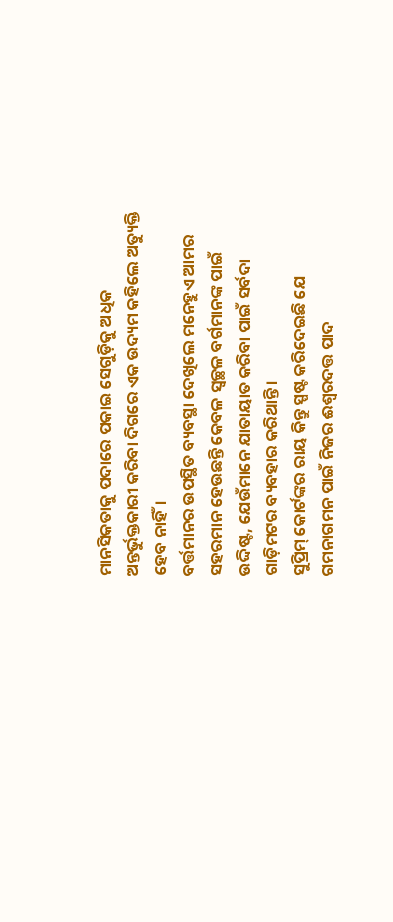ମାନସିକତାକୁ ପଦାରେ ପକାଇ ସେଗୁଡ଼ିକୁ ଅଧିକ ଅନ୍ତର୍ଭୁକ୍ତକାରୀ କରିବା ଦିଗରେ ଏକ ଉଦ୍ୟମ କହିଲେ ଅତ୍ୟୁକ୍ତି ହେବ ନାହିଁ।
ବର୍ତ୍ତମାନର ଉପସ୍ଥିତ ବ୍ୟବସ୍ଥା ଦେଖିଲେ ମନେହୁଏ ଆମର ସହରମାନ ହେଉଛନ୍ତି କେବଳ ସ୍ବଚ୍ଛଳ ବର୍ଗମାନଙ୍କ ପାଇଁ ଉଦ୍ଦିଷ୍ଟ, ଯେଉଁମାନେ ଯାତାୟାତ କରିବା ପାଇଁ ସର୍ବଦା ଗାଡ଼ିମଟର ବ୍ୟବହାର କରିଥାନ୍ତି।
ସୁପ୍ରିମ୍ କୋର୍ଟଙ୍କର ରାୟ କିନ୍ତୁ ସ୍ପଷ୍ଟ କରିଦେଇଛି ଯେ ଗମନାଗମନ ପାଇଁ ନିଜର ଈଶ୍ବରଦତ୍ତ ପାଦ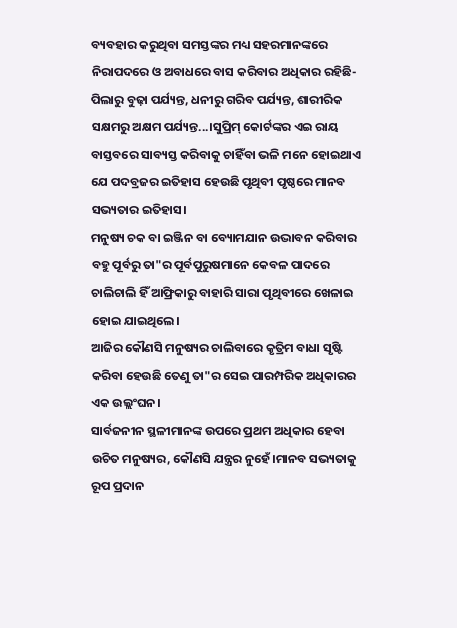ବ୍ୟବହାର କରୁଥିବା ସମସ୍ତଙ୍କର ମଧ୍ୟ ସହରମାନଙ୍କରେ ନିରାପଦରେ ଓ ଅବାଧରେ ବାସ କରିବାର ଅଧିକାର ରହିଛି- ପିଲାରୁ ବୁଢ଼ା ପର୍ଯ୍ୟନ୍ତ, ଧନୀରୁ ଗରିବ ପର୍ଯ୍ୟନ୍ତ, ଶାରୀରିକ ସକ୍ଷମରୁ ଅକ୍ଷମ ପର୍ଯ୍ୟନ୍ତ...।ସୁପ୍ରିମ୍ କୋର୍ଟଙ୍କର ଏଇ ରାୟ ବାସ୍ତବରେ ସାବ୍ୟସ୍ତ କରିବାକୁ ଚାହିଁବା ଭଳି ମନେ ହୋଇଥାଏ ଯେ ପଦବ୍ରଜର ଇତିହାସ ହେଉଛି ପୃଥିବୀ ପୃଷ୍ଠରେ ମାନବ ସଭ୍ୟତାର ଇତିହାସ।
ମନୁଷ୍ୟ ଚକ ବା ଇଞ୍ଜିନ ବା ବ୍ୟୋମଯାନ ଉଦ୍ଭାବନ କରିବାର ବହୁ ପୂର୍ବରୁ ତା"ର ପୂର୍ବପୁରୁଷମାନେ କେବଳ ପାଦରେ ଚାଲିଚାଲି ହିଁ ଆଫ୍ରିକାରୁ ବାହାରି ସାରା ପୃଥିବୀରେ ଖେଳାଇ ହୋଇ ଯାଇଥିଲେ।
ଆଜିର କୌଣସି ମନୁଷ୍ୟର ଚାଲିବାରେ କୃତ୍ରିମ ବାଧା ସୃଷ୍ଟି କରିବା ହେଉଛି ତେଣୁ ତା"ର ସେଇ ପାରମ୍ପରିକ ଅଧିକାରର ଏକ ଉଲ୍ଲଂଘନ।
ସାର୍ବଜନୀନ ସ୍ଥଳୀମାନଙ୍କ ଉପରେ ପ୍ରଥମ ଅଧିକାର ହେବା ଉଚିତ ମନୁଷ୍ୟର, କୌଣସି ଯନ୍ତ୍ରର ନୁହେଁ।ମାନବ ସଭ୍ୟତାକୁ ରୂପ ପ୍ରଦାନ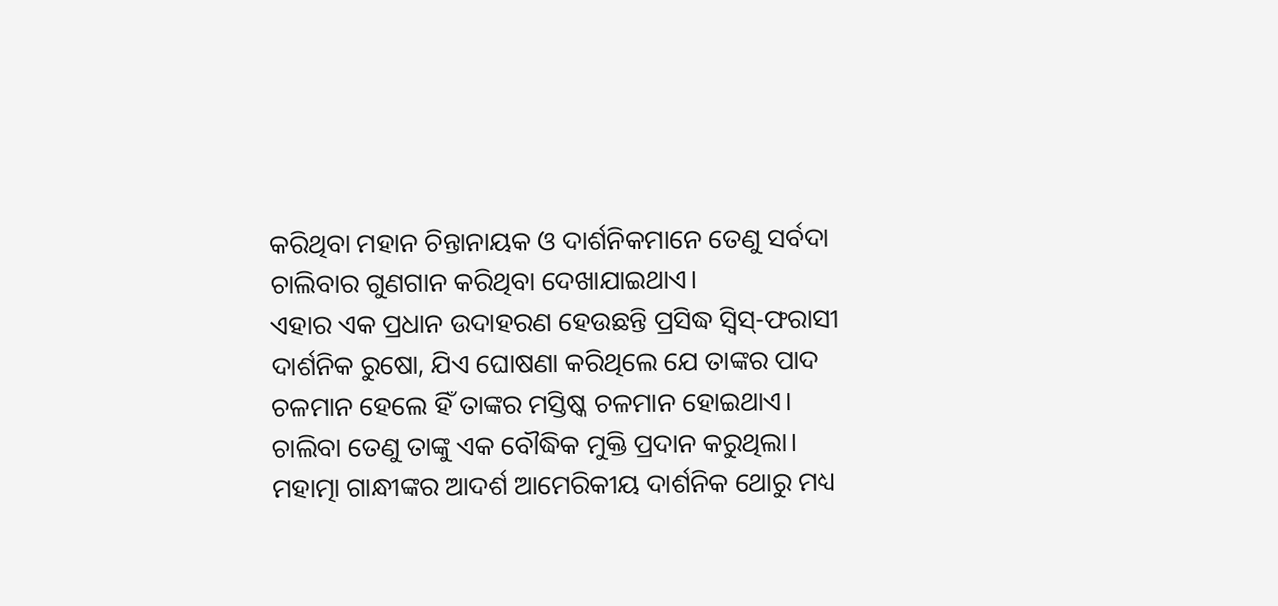କରିଥିବା ମହାନ ଚିନ୍ତାନାୟକ ଓ ଦାର୍ଶନିକମାନେ ତେଣୁ ସର୍ବଦା ଚାଲିବାର ଗୁଣଗାନ କରିଥିବା ଦେଖାଯାଇଥାଏ।
ଏହାର ଏକ ପ୍ରଧାନ ଉଦାହରଣ ହେଉଛନ୍ତି ପ୍ରସିଦ୍ଧ ସ୍ବିସ୍-ଫରାସୀ ଦାର୍ଶନିକ ରୁଷୋ, ଯିଏ ଘୋଷଣା କରିଥିଲେ ଯେ ତାଙ୍କର ପାଦ ଚଳମାନ ହେଲେ ହିଁ ତାଙ୍କର ମସ୍ତିଷ୍କ ଚଳମାନ ହୋଇଥାଏ।
ଚାଲିବା ତେଣୁ ତାଙ୍କୁ ଏକ ବୌଦ୍ଧିକ ମୁକ୍ତି ପ୍ରଦାନ କରୁଥିଲା।
ମହାତ୍ମା ଗାନ୍ଧୀଙ୍କର ଆଦର୍ଶ ଆମେରିକୀୟ ଦାର୍ଶନିକ ଥୋରୁ ମଧ୍ୟ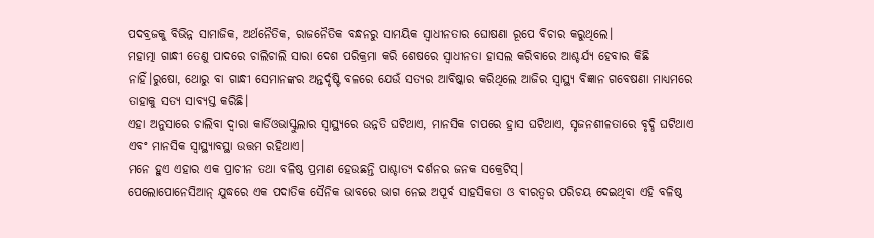ପଦବ୍ରଜକୁ ବିଭିନ୍ନ ସାମାଜିକ, ଅର୍ଥନୈତିକ, ରାଜନୈତିକ ବନ୍ଧନରୁ ସାମୟିକ ସ୍ବାଧୀନତାର ଘୋଷଣା ରୂପେ ବିଚାର କରୁଥିଲେ।
ମହାତ୍ମା ଗାନ୍ଧୀ ତେଣୁ ପାଦରେ ଚାଲିଚାଲି ସାରା ଦେଶ ପରିକ୍ରମା କରି ଶେଷରେ ସ୍ବାଧୀନତା ହାସଲ କରିବାରେ ଆଶ୍ଚର୍ଯ୍ୟ ହେବାର କିଛି ନାହିଁ।ରୁଷୋ, ଥୋରୁ ବା ଗାନ୍ଧୀ ସେମାନଙ୍କର ଅନ୍ତର୍ଦୃଷ୍ଟି ବଳରେ ଯେଉଁ ସତ୍ୟର ଆବିଷ୍କାର କରିଥିଲେ ଆଜିର ସ୍ବାସ୍ଥ୍ୟ ବିଜ୍ଞାନ ଗବେଷଣା ମାଧ୍ୟମରେ ତାହାକୁ ସତ୍ୟ ସାବ୍ୟସ୍ତ କରିଛି।
ଏହା ଅନୁସାରେ ଚାଲିବା ଦ୍ବାରା କାର୍ଡିଓଭାସ୍କୁଲାର ସ୍ବାସ୍ଥ୍ୟରେ ଉନ୍ନତି ଘଟିଥାଏ, ମାନସିକ ଚାପରେ ହ୍ରାସ ଘଟିଥାଏ, ସୃଜନଶୀଳତାରେ ବୃଦ୍ଧି ଘଟିଥାଏ ଏବଂ ମାନସିକ ସ୍ବାସ୍ଥ୍ୟାବସ୍ଥା ଉତ୍ତମ ରହିଥାଏ।
ମନେ ହୁଏ ଏହାର ଏକ ପ୍ରାଚୀନ ତଥା ବଳିଷ୍ଠ ପ୍ରମାଣ ହେଉଛନ୍ତି ପାଶ୍ଚାତ୍ୟ ଦର୍ଶନର ଜନକ ସକ୍ରେଟିସ୍।
ପେଲୋପୋନେସିଆନ୍ ଯୁଦ୍ଧରେ ଏକ ପଦାତିକ ସୈନିକ ଭାବରେ ଭାଗ ନେଇ ଅପୂର୍ବ ସାହସିକତା ଓ ବୀରତ୍ବର ପରିଚୟ ଦେଇଥିବା ଏହି ବଳିଷ୍ଠ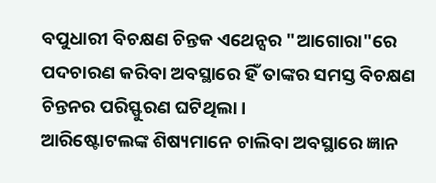ବପୁଧାରୀ ବିଚକ୍ଷଣ ଚିନ୍ତକ ଏଥେନ୍ସର "ଆଗୋରା"ରେ ପଦଚାରଣ କରିବା ଅବସ୍ଥାରେ ହିଁ ତାଙ୍କର ସମସ୍ତ ବିଚକ୍ଷଣ ଚିନ୍ତନର ପରିସ୍ଫୁରଣ ଘଟିଥିଲା।
ଆରିଷ୍ଟୋଟଲଙ୍କ ଶିଷ୍ୟମାନେ ଚାଲିବା ଅବସ୍ଥାରେ ଜ୍ଞାନ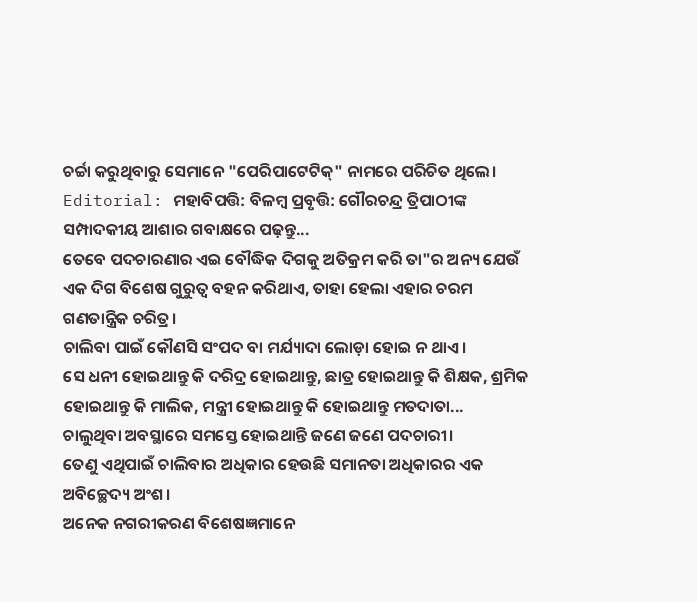ଚର୍ଚ୍ଚା କରୁଥିବାରୁ ସେମାନେ "ପେରିପାଟେଟିକ୍" ନାମରେ ପରିଚିତ ଥିଲେ।
Editorial: ମହାବିପତ୍ତି: ବିଳମ୍ବ ପ୍ରବୃତ୍ତି: ଗୌରଚନ୍ଦ୍ର ତ୍ରିପାଠୀଙ୍କ ସମ୍ପାଦକୀୟ ଆଶାର ଗବାକ୍ଷରେ ପଢ଼ନ୍ତୁ...
ତେବେ ପଦଚାରଣାର ଏଇ ବୌଦ୍ଧିକ ଦିଗକୁ ଅତିକ୍ରମ କରି ତା"ର ଅନ୍ୟ ଯେଉଁ ଏକ ଦିଗ ବିଶେଷ ଗୁରୁତ୍ବ ବହନ କରିଥାଏ, ତାହା ହେଲା ଏହାର ଚରମ ଗଣତାନ୍ତ୍ରିକ ଚରିତ୍ର।
ଚାଲିବା ପାଇଁ କୌଣସି ସଂପଦ ବା ମର୍ଯ୍ୟାଦା ଲୋଡ଼ା ହୋଇ ନ ଥାଏ।
ସେ ଧନୀ ହୋଇଥାନ୍ତୁ କି ଦରିଦ୍ର ହୋଇଥାନ୍ତୁ, ଛାତ୍ର ହୋଇଥାନ୍ତୁ କି ଶିକ୍ଷକ, ଶ୍ରମିକ ହୋଇଥାନ୍ତୁ କି ମାଲିକ, ମନ୍ତ୍ରୀ ହୋଇଥାନ୍ତୁ କି ହୋଇଥାନ୍ତୁ ମତଦାତା...
ଚାଲୁଥିବା ଅବସ୍ଥାରେ ସମସ୍ତେ ହୋଇଥାନ୍ତି ଜଣେ ଜଣେ ପଦଚାରୀ।
ତେଣୁ ଏଥିପାଇଁ ଚାଲିବାର ଅଧିକାର ହେଉଛି ସମାନତା ଅଧିକାରର ଏକ ଅବିଚ୍ଛେଦ୍ୟ ଅଂଶ।
ଅନେକ ନଗରୀକରଣ ବିଶେଷଜ୍ଞମାନେ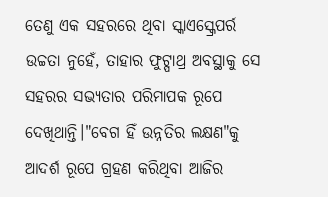ତେଣୁ ଏକ ସହରରେ ଥିବା ସ୍କାଏସ୍କ୍ରେପର୍ର ଉଚ୍ଚତା ନୁହେଁ, ତାହାର ଫୁଟ୍ପାଥ୍ର ଅବସ୍ଥାକୁ ସେ ସହରର ସଭ୍ୟତାର ପରିମାପକ ରୂପେ ଦେଖିଥାନ୍ତି।"ବେଗ ହିଁ ଉନ୍ନତିର ଲକ୍ଷଣ"କୁ ଆଦର୍ଶ ରୂପେ ଗ୍ରହଣ କରିଥିବା ଆଜିର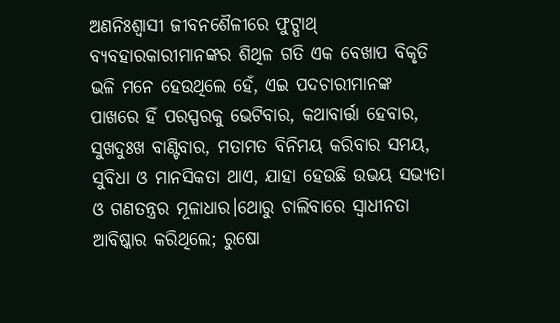ଅଣନିଃଶ୍ବାସୀ ଜୀବନଶୈଳୀରେ ଫୁଟ୍ପାଥ୍ ବ୍ୟବହାରକାରୀମାନଙ୍କର ଶିଥିଳ ଗତି ଏକ ବେଖାପ ବିକୃତି ଭଳି ମନେ ହେଉଥିଲେ ହେଁ, ଏଇ ପଦଚାରୀମାନଙ୍କ ପାଖରେ ହିଁ ପରସ୍ପରକୁ ଭେଟିବାର, କଥାବାର୍ତ୍ତା ହେବାର, ସୁଖଦୁଃଖ ବାଣ୍ଟିବାର, ମତାମତ ବିନିମୟ କରିବାର ସମୟ, ସୁବିଧା ଓ ମାନସିକତା ଥାଏ, ଯାହା ହେଉଛି ଉଭୟ ସଭ୍ୟତା ଓ ଗଣତନ୍ତ୍ରର ମୂଳାଧାର।ଥୋରୁ ଚାଲିବାରେ ସ୍ବାଧୀନତା ଆବିଷ୍କାର କରିଥିଲେ; ରୁଷୋ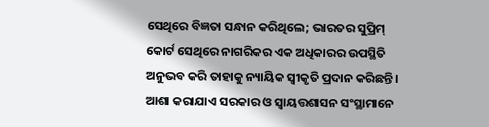ସେଥିରେ ବିଜ୍ଞତା ସନ୍ଧାନ କରିଥିଲେ; ଭାରତର ସୁପ୍ରିମ୍ କୋର୍ଟ ସେଥିରେ ନାଗରିକର ଏକ ଅଧିକାରର ଉପସ୍ଥିତି ଅନୁଭବ କରି ତାହାକୁ ନ୍ୟାୟିକ ସ୍ବୀକୃତି ପ୍ରଦାନ କରିଛନ୍ତି।
ଆଶା କରାଯାଏ ସରକାର ଓ ସ୍ବାୟତ୍ତଶାସନ ସଂସ୍ଥାମାନେ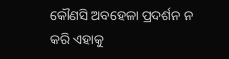କୌଣସି ଅବହେଳା ପ୍ରଦର୍ଶନ ନ କରି ଏହାକୁ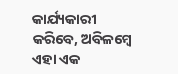କାର୍ଯ୍ୟକାରୀ କରିବେ, ଅବିଳମ୍ବେ ଏହା ଏକ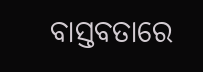ବାସ୍ତବତାରେ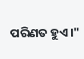ପରିଣତ ହୁଏ।"